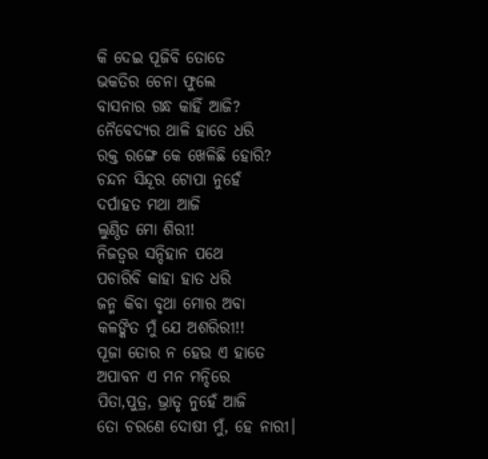କି ଦେଇ ପୂଜିବି ତୋତେ
ଭକତିର ଚେନା ଫୁଲେ
ବାସନାର ଗନ୍ଧ କାହିଁ ଆଜି?
ନୈବେଦ୍ୟର ଥାଳି ହାତେ ଧରି
ରକ୍ତ ରଙ୍ଗେ କେ ଖେଳିଛି ହୋରି?
ଚନ୍ଦନ ସିନ୍ଦୂର ଟୋପା ନୁହେଁ
ଦର୍ପାହତ ମଥା ଆଜି
ଲୁଣ୍ଠିତ ମୋ ଶିରୀ!
ନିଜତ୍ବର ସନ୍ଦିହାନ ପଥେ
ପଚାରିବି କାହା ହାତ ଧରି
ଜନ୍ମ କିବା ବୃଥା ମୋର ଅବା
କଳଙ୍କିତ ମୁଁ ଯେ ଅଶରିରୀ!!
ପୂଜା ତୋର ନ ହେଉ ଏ ହାତେ
ଅପାବନ ଏ ମନ ମନ୍ଦିରେ
ପିତା,ପୁତ୍ର, ଭ୍ରାତୃ ନୁହେଁ ଆଜି
ତୋ ଚରଣେ ଦୋଷୀ ମୁଁ, ହେ ନାରୀ।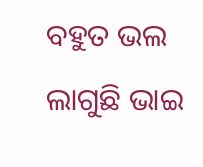ବହୁତ ଭଲ ଲାଗୁଛି ଭାଇ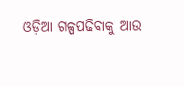ଓଡ଼ିଆ ଗଳ୍ପପଢିବାକୁ ଆଉ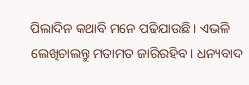ପିଲାଦିନ କଥାବି ମନେ ପଢିଯାଉଛି। ଏଭଳି ଲେଖିଚାଲନ୍ତୁ ମତାମତ ଜାରିରହିବ। ଧନ୍ୟବାଦ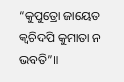“କୁପୁତ୍ରୋ ଜାୟେତ କ୍ୱଚିଦପି କୁମାତା ନ ଭବତି”॥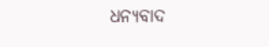ଧନ୍ୟବାଦ